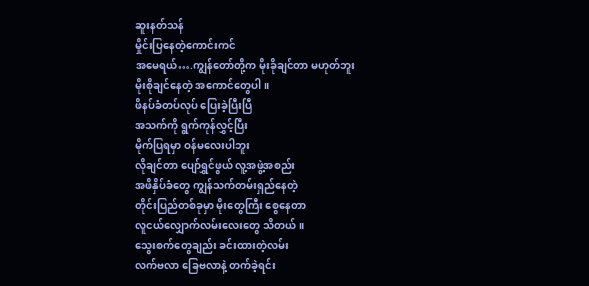ဆူးနတ်သန်
မှိုင်းပြနေတဲ့ကောင်းကင်
အမေရယ်….ကျွန်တော်တို့က မိုးခိုချင်တာ မဟုတ်ဘူး
မိုးစိုချင်နေတဲ့ အကောင်တွေပါ။
ဖိနပ်ခံတပ်လုပ် ပြေးခဲ့ပြီးပြီ
အသက်ကို ရွက်ကုန်လွှင့်ပြီး
မိုက်ပြရမှာ ဝန်မလေးပါဘူး
လိုချင်တာ ပျော်ရွှင်ဖွယ် လူ့အဖွဲ့အစည်း
အဖိနှိပ်ခံတွေ ကျွန်သက်တမ်းရှည်နေတဲ့
တိုင်းပြည်တစ်ခုမှာ မိုးတွေကြီး စွေနေတာ
လူငယ်လျှောက်လမ်းလေးတွေ သိတယ်။
သွေးစက်တွေချည်း ခင်းထားတဲ့လမ်း
လက်ဗလာ ခြေဗလာနဲ့ တက်ခဲ့ရင်း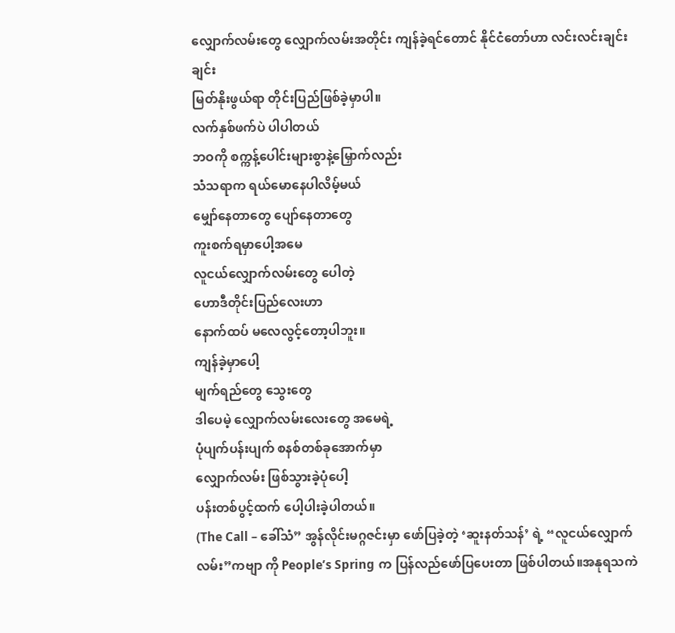လျှောက်လမ်းတွေ လျှောက်လမ်းအတိုင်း ကျန်ခဲ့ရင်တောင် နိုင်ငံတော်ဟာ လင်းလင်းချင်းချင်း
မြတ်နိုးဖွယ်ရာ တိုင်းပြည်ဖြစ်ခဲ့မှာပါ။
လက်နှစ်ဖက်ပဲ ပါပါတယ်
ဘဝကို စက္ကန့်ပေါင်းများစွာနဲ့မြှောက်လည်း
သံသရာက ရယ်မောနေပါလိမ့်မယ်
မျှော်နေတာတွေ ပျော်နေတာတွေ
ကူးစက်ရမှာပေါ့အမေ
လူငယ်လျှောက်လမ်းတွေ ပေါတဲ့
ဟောဒီတိုင်းပြည်လေးဟာ
နောက်ထပ် မလေလွင့်တော့ပါဘူး။
ကျန်ခဲ့မှာပေါ့
မျက်ရည်တွေ သွေးတွေ
ဒါပေမဲ့ လျှောက်လမ်းလေးတွေ အမေရဲ့
ပုံပျက်ပန်းပျက် စနစ်တစ်ခုအောက်မှာ
လျှောက်လမ်း ဖြစ်သွားခဲ့ပုံပေါ့
ပန်းတစ်ပွင့်ထက် ပေါ့ပါးခဲ့ပါတယ်။
(The Call – ခေါ်သံ” အွန်လိုင်းမဂ္ဂဇင်းမှာ ဖော်ပြခဲ့တဲ့ ‘ဆူးနတ်သန်’ ရဲ့ “လူငယ်လျှောက်လမ်း”ကဗျာ ကို People’s Spring က ပြန်လည်ဖော်ပြပေးတာ ဖြစ်ပါတယ်။အနုရသကဲ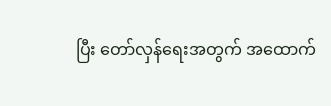ပြီး တော်လှန်ရေးအတွက် အထောက်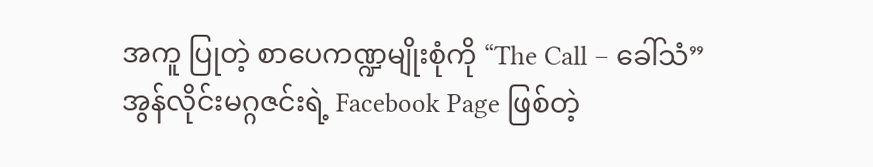အကူ ပြုတဲ့ စာပေကဏ္ဍမျိုးစုံကို “The Call – ခေါ်သံ” အွန်လိုင်းမဂ္ဂဇင်းရဲ့ Facebook Page ဖြစ်တဲ့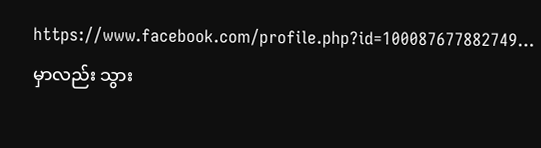https://www.facebook.com/profile.php?id=100087677882749… မှာလည်း သွား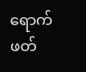ရောက်ဖတ်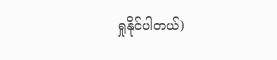ရှုနိုင်ပါတယ်)